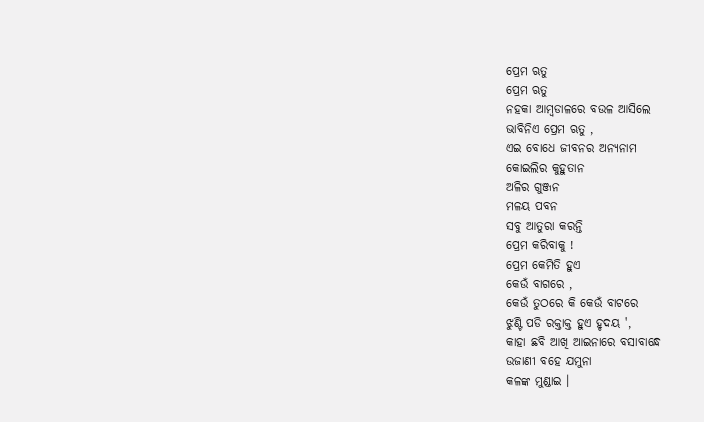ପ୍ରେମ ଋତୁ
ପ୍ରେମ ଋତୁ
ନହକା ଆମ୍ବଡାଳରେ ବଉଳ ଆସିଲେ
ଭାବିନିଏ ପ୍ରେମ ଋତୁ ,
ଏଇ ବୋଧେ ଜୀବନର ଅନ୍ୟନାମ
କୋଇଲିର କୁହୁତାନ
ଅଳିର ଗୁଞ୍ଜନ
ମଳୟ ପବନ
ସବୁ ଆତୁରା କରନ୍ତି
ପ୍ରେମ କରିବାକୁ !
ପ୍ରେମ କେମିତି ହୁଏ
କେଉଁ ବାଗରେ ,
କେଉଁ ତୁଠରେ କି କେଉଁ ବାଟରେ
ଝୁଣ୍ଟି ପଡି ରକ୍ତାକ୍ତ ହୁଏ ହୃଦୟ ',
କାହା ଛବି ଆଖି ଆଇନାରେ ବସାବାନ୍ଧେ
ଉଜାଣୀ ବହେ ଯମୁନା
କଳଙ୍କ ମୁଣ୍ଡାଇ ।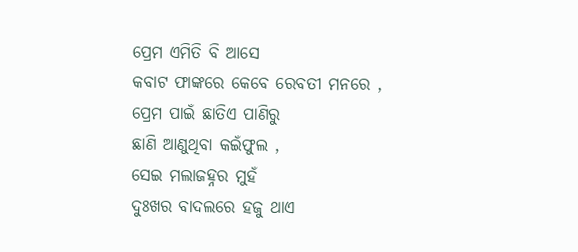ପ୍ରେମ ଏମିତି ବି ଆସେ
କବାଟ ଫାଙ୍କରେ କେବେ ରେବତୀ ମନରେ ,
ପ୍ରେମ ପାଇଁ ଛାତିଏ ପାଣିରୁ
ଛାଣି ଆଣୁଥିବା କଇଁଫୁଲ ,
ସେଇ ମଲାଜହ୍ନର ମୁହଁ
ଦୁଃଖର ବାଦଲରେ ହଜୁ ଥାଏ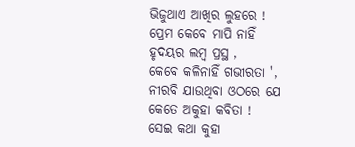ଭିଜୁଥାଏ ଆଖିର ଲୁହରେ !
ପ୍ରେମ କେବେ ମାପି ନାହିଁ
ହୃଦୟର ଲମ୍ବ ପ୍ରସ୍ଥ ,
କେବେ କଳିନାହିଁ ଗଭୀରତା ',
ନୀରବି ଯାଉଥିବା ଓଠରେ ଯେ
କେତେ ଅକୁହା କବିତା !
ସେଇ କଥା କୁହା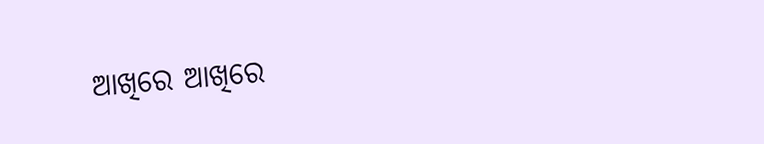ଆଖିରେ ଆଖିରେ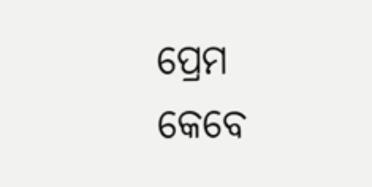ପ୍ରେମ
କେବେ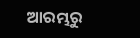ଆରମ୍ଭରୁ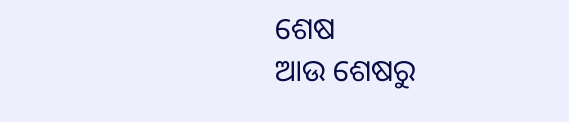ଶେଷ
ଆଉ ଶେଷରୁ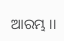ଆରମ୍ଭ ।।